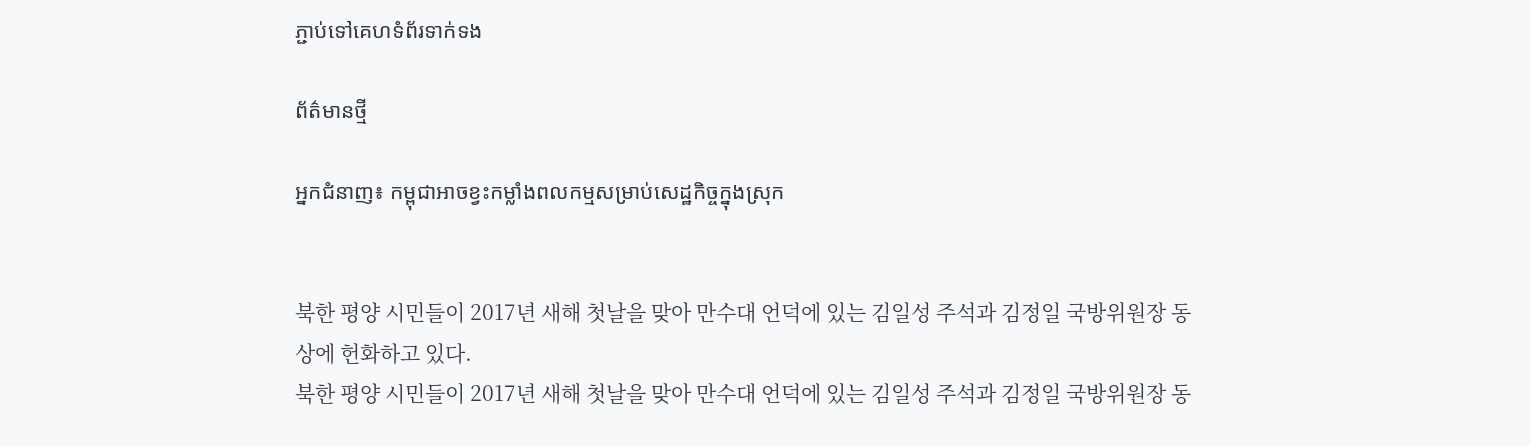ភ្ជាប់ទៅគេហទំព័រទាក់ទង

ព័ត៌មានថ្មី

អ្នកជំនាញ៖ កម្ពុជាអាចខ្វះកម្លាំងពលកម្មសម្រាប់សេដ្ឋកិច្ចក្នុងស្រុក


북한 평양 시민들이 2017년 새해 첫날을 맞아 만수대 언덕에 있는 김일성 주석과 김정일 국방위원장 동상에 헌화하고 있다.
북한 평양 시민들이 2017년 새해 첫날을 맞아 만수대 언덕에 있는 김일성 주석과 김정일 국방위원장 동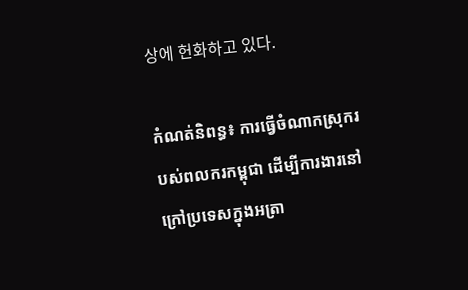상에 헌화하고 있다.

កំណត់និពន្ធ៖ ការធ្វើចំណាកស្រុករបស់ពលករកម្ពុជា ដើម្បីការងារនៅក្រៅប្រទេសក្នុងអត្រា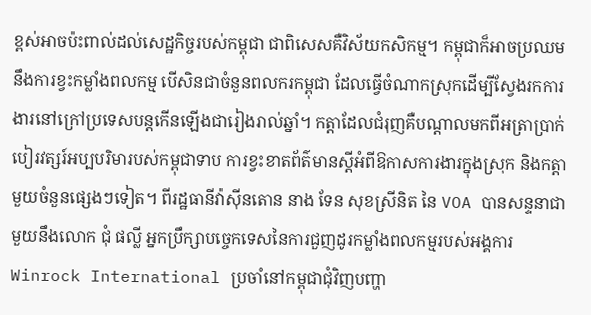ខ្ពស់អាចប៉ះពាល់ដល់សេដ្ឋកិច្ចរបស់កម្ពុជា ជាពិសេសគឺវិស័យកសិកម្ម។ កម្ពុជាក៏អាចប្រឈមនឹងការខ្វះកម្លាំងពលកម្ម បើសិនជាចំនួនពលករកម្ពុជា ដែលធ្វើចំណាកស្រុកដើម្បីស្វែងរកការងារនៅក្រៅប្រទេសបន្តកើនឡើងជារៀងរាល់ឆ្នាំ។ កត្តាដែលជំរុញគឺបណ្តាលមកពីអត្រាប្រាក់បៀរវត្សរ៍អប្បបរិមារបស់កម្ពុជាទាប ការខ្វះខាតព័ត៌មានស្តីអំពីឱកាសការងារក្នុងស្រុក និងកត្តាមួយចំនួនផ្សេងៗទៀត។ ពីរដ្ឋធានីវ៉ាស៊ីនតោន នាង ទែន សុខស្រីនិត នៃ VOA បានសន្ទនាជាមួយនឹងលោក ជុំ ផល្លី អ្នកប្រឹក្សាបច្ចេកទេសនៃការជួញដូរកម្លាំងពលកម្មរបស់អង្គការ Winrock International ប្រចាំនៅកម្ពុជាជុំវិញបញ្ហា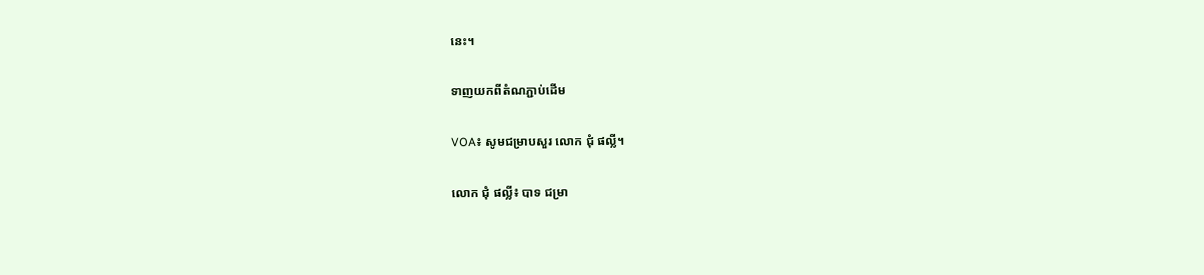នេះ។

ទាញយកពីតំណភ្ជាប់ដើម

VOA៖ សូមជម្រាបសួរ លោក ជុំ ផល្លី។

លោក ជុំ ផល្លី៖ បាទ ជម្រា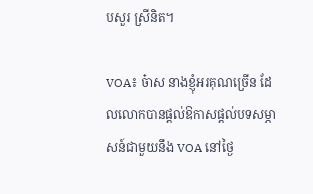បសួរ ស្រីនិត។

VOA៖ ច៎ាស នាងខ្ញុំអរគុណច្រើន ដែលលោកបានផ្តល់ឱកាសផ្តល់បទសម្ភាសន៍ជាមួយនឹង VOA នៅថ្ងៃ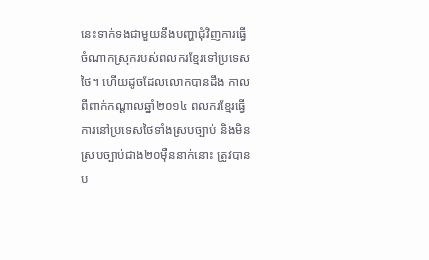នេះទាក់ទងជាមួយនឹងបញ្ហាជុំវិញការធ្វើចំណាកស្រុករបស់ពលករខ្មែរទៅប្រទេសថៃ។ ហើយដូចដែលលោកបានដឹង កាលពីពាក់កណ្តាលឆ្នាំ២០១៤ ពលករខ្មែរធ្វើការនៅប្រទេសថៃទាំងស្របច្បាប់ និងមិនស្របច្បាប់ជាង២០ម៉ឺននាក់នោះ ត្រូវបានប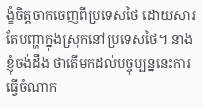ង្ខំចិត្តចាកចេញពីប្រទេសថៃ ដោយសារតែបញ្ហាក្នុងស្រុកនៅប្រទេសថៃ។ នាងខ្ញុំចង់ដឹង ថាតើមកដល់បច្ចុប្បន្ននេះការធ្វើចំណាក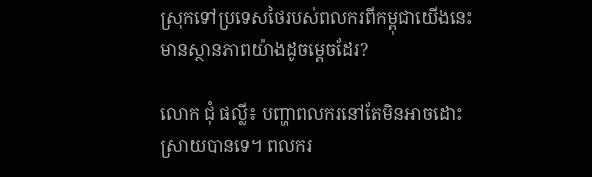ស្រុកទៅប្រទេសថៃរបស់ពលករពីកម្ពុជាយើងនេះមានស្ថានភាពយ៉ាងដូចម្តេចដែរ?

លោក ជុំ ផល្លី៖ បញ្ហាពលករនៅតែមិនអាចដោះស្រាយបានទេ។ ពលករ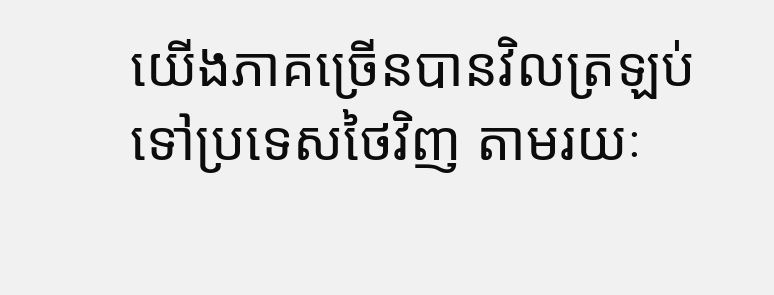យើងភាគច្រើនបានវិលត្រឡប់ទៅប្រទេសថៃវិញ តាមរយៈ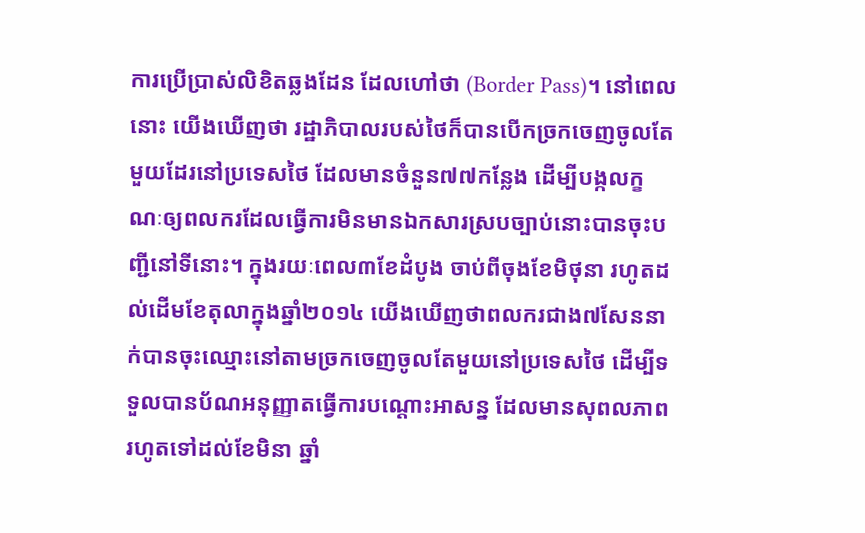ការប្រើប្រាស់លិខិតឆ្លងដែន ដែលហៅថា (Border Pass)។ នៅពេលនោះ យើងឃើញថា រដ្ឋាភិបាលរបស់ថៃក៏បានបើកច្រកចេញចូលតែមួយដែរនៅប្រទេសថៃ ដែលមានចំនួន៧៧កន្លែង ដើម្បីបង្កលក្ខណៈឲ្យពលករដែលធ្វើការមិនមានឯកសារស្របច្បាប់នោះបានចុះបញ្ជីនៅទីនោះ។ ក្នុងរយៈពេល៣ខែដំបូង ចាប់ពីចុងខែមិថុនា រហូតដល់ដើមខែតុលាក្នុងឆ្នាំ២០១៤ យើងឃើញថាពលករជាង៧សែននាក់បានចុះឈ្មោះនៅតាមច្រកចេញចូលតែមួយនៅប្រទេសថៃ ដើម្បីទទួលបានប័ណអនុញ្ញាតធ្វើការបណ្តោះអាសន្ន ដែលមានសុពលភាពរហូតទៅដល់ខែមិនា ឆ្នាំ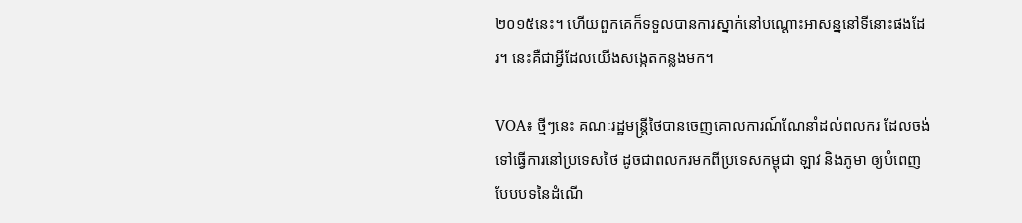២០១៥នេះ។ ហើយពួកគេក៏ទទួលបានការស្នាក់នៅបណ្តោះអាសន្ននៅទីនោះផងដែរ។ នេះគឺជាអ្វីដែលយើងសង្កេតកន្លងមក។

VOA៖ ថ្មីៗនេះ គណៈរដ្ឋមន្ត្រីថៃបានចេញគោលការណ៍ណែនាំដល់ពលករ ដែលចង់ទៅធ្វើការនៅប្រទេសថៃ ដូចជាពលករមកពីប្រទេសកម្ពុជា ឡាវ និងភូមា ឲ្យបំពេញបែបបទនៃដំណើ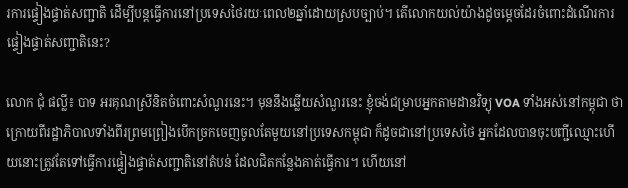រការផ្ទៀងផ្ទាត់សញ្ជាតិ ដើម្បីបន្តធ្វើការនៅប្រទេសថៃរយៈពេល២ឆ្នាំដោយស្របច្បាប់។ តើលោកយល់យ៉ាងដូចម្តេចដែរចំពោះដំណើរការផ្ទៀងផ្ទាត់សញ្ជាតិនេះ?

លោក ជុំ ផល្លី៖ បាទ អរគុណស្រីនិតចំពោះសំណួរនេះ។ មុននឹងឆ្លើយសំណួរនេះ ខ្ញុំចង់ជម្រាបអ្នកតាមដានវិទ្យុ VOA ទាំងអស់នៅកម្ពុជា ថាក្រោយពីរដ្ឋាភិបាលទាំងពីរព្រមព្រៀងបើកច្រកចេញចូលតែមួយនៅប្រទេសកម្ពុជា ក៏ដូចជានៅប្រទេសថៃ អ្នកដែលបានចុះបញ្ជីឈ្មោះហើយនោះត្រូវតែទៅធ្វើការផ្ទៀងផ្ទាត់សញ្ជាតិនៅតំបន់ ដែលជិតកន្លែងគាត់ធ្វើការ។ ហើយនៅ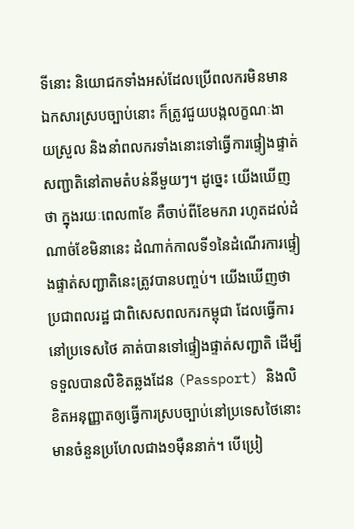ទីនោះ និយោជកទាំងអស់ដែលប្រើពលករមិនមានឯកសារស្របច្បាប់នោះ ក៏ត្រូវជួយបង្កលក្ខណៈងាយស្រួល និងនាំពលករទាំងនោះទៅធ្វើការផ្ទៀងផ្ទាត់សញ្ជាតិនៅតាមតំបន់នីមួយៗ។ ដូច្នេះ យើងឃើញថា ក្នុងរយៈពេល៣ខែ គឺចាប់ពីខែមករា រហូតដល់ដំណាច់ខែមិនានេះ ដំណាក់កាលទី១នៃដំណើរការផ្ទៀងផ្ទាត់សញ្ជាតិនេះត្រូវបានបញ្ចប់។ យើងឃើញថា ប្រជាពលរដ្ឋ ជាពិសេសពលករកម្ពុជា ដែលធ្វើការនៅប្រទេសថៃ គាត់បានទៅផ្ទៀងផ្ទាត់សញ្ជាតិ ដើម្បីទទួលបានលិខិតឆ្លងដែន (Passport) និងលិខិតអនុញ្ញាតឲ្យធ្វើការស្របច្បាប់នៅប្រទេសថៃនោះមានចំនួនប្រហែលជាង១ម៉ឺននាក់។ បើប្រៀ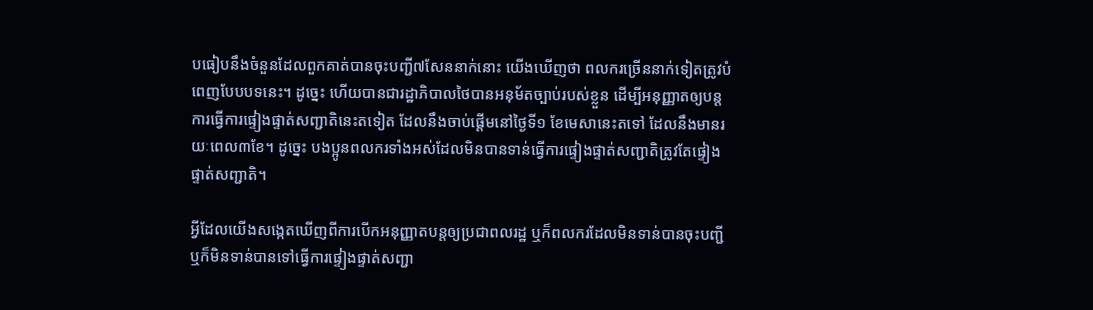បធៀបនឹងចំនួនដែលពួកគាត់បានចុះបញ្ជី៧សែននាក់នោះ យើងឃើញថា ពលករច្រើននាក់ទៀតត្រូវបំពេញបែបបទនេះ។ ដូច្នេះ ហើយបានជារដ្ឋាភិបាលថៃបានអនុម័តច្បាប់របស់ខ្លួន ដើម្បីអនុញ្ញាតឲ្យបន្តការធ្វើការផ្ទៀងផ្ទាត់សញ្ជាតិនេះតទៀត ដែលនឹងចាប់ផ្តើមនៅថ្ងៃទី១ ខែមេសានេះតទៅ ដែលនឹងមានរយៈពេល៣ខែ។ ដូច្នេះ បងប្អូនពលករទាំងអស់ដែលមិនបានទាន់ធ្វើការផ្ទៀងផ្ទាត់សញ្ជាតិត្រូវតែផ្ទៀងផ្ទាត់សញ្ជាតិ។

អ្វីដែលយើងសង្កេតឃើញពីការបើកអនុញ្ញាតបន្តឲ្យប្រជាពលរដ្ឋ ឬក៏ពលករដែលមិនទាន់បានចុះបញ្ជី ឬក៏មិនទាន់បានទៅធ្វើការផ្ទៀងផ្ទាត់សញ្ជា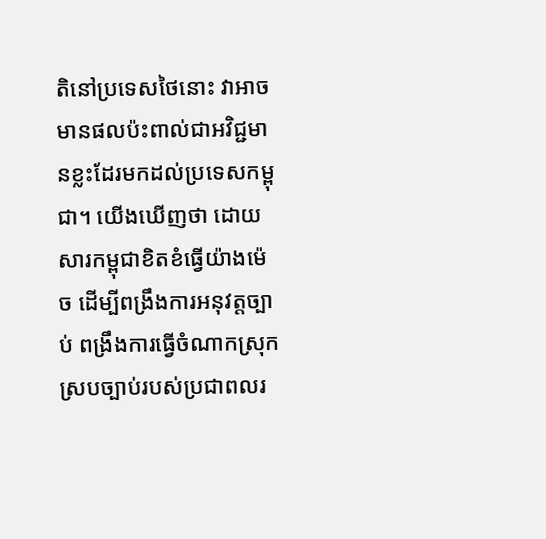តិនៅប្រទេសថៃនោះ វាអាចមានផលប៉ះពាល់ជាអវិជ្ជមានខ្លះដែរមកដល់ប្រទេសកម្ពុជា។ យើងឃើញថា ដោយសារកម្ពុជាខិតខំធ្វើយ៉ាងម៉េច ដើម្បីពង្រឹងការអនុវត្តច្បាប់ ពង្រឹងការធ្វើចំណាកស្រុកស្របច្បាប់របស់ប្រជាពលរ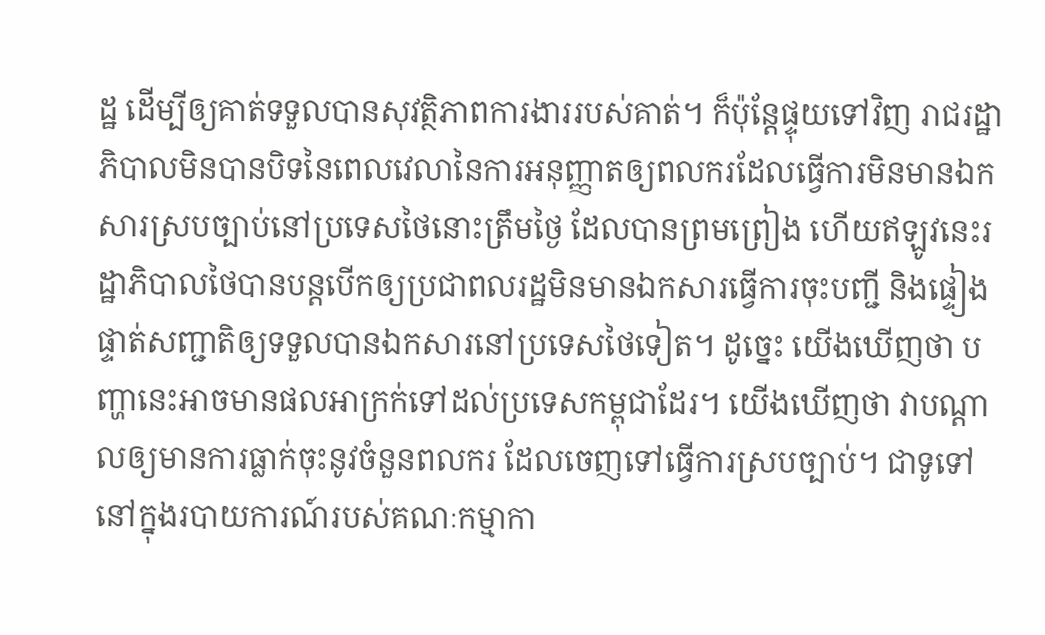ដ្ឋ ដើម្បីឲ្យគាត់ទទួលបានសុវត្ថិភាពការងាររបស់គាត់។ ក៏ប៉ុន្តែផ្ទុយទៅវិញ រាជរដ្ឋាភិបាលមិនបានបិទនៃពេលវេលានៃការអនុញ្ញាតឲ្យពលករដែលធ្វើការមិនមានឯកសារស្របច្បាប់នៅប្រទេសថៃនោះត្រឹមថ្ងៃ ដែលបានព្រមព្រៀង ហើយឥឡូវនេះរដ្ឋាភិបាលថៃបានបន្តបើកឲ្យប្រជាពលរដ្ឋមិនមានឯកសារធ្វើការចុះបញ្ជី និងផ្ទៀងផ្ទាត់សញ្ជាតិឲ្យទទួលបានឯកសារនៅប្រទេសថៃទៀត។ ដូច្នេះ យើងឃើញថា បញ្ហានេះអាចមានផលអាក្រក់ទៅដល់ប្រទេសកម្ពុជាដែរ។ យើងឃើញថា វាបណ្តាលឲ្យមានការធ្លាក់ចុះនូវចំនួនពលករ ដែលចេញទៅធ្វើការស្របច្បាប់។ ជាទូទៅ នៅក្នុងរបាយការណ៍របស់គណៈកម្មាកា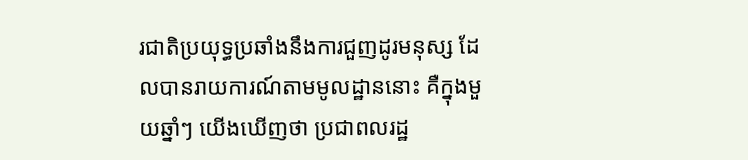រជាតិប្រយុទ្ធប្រឆាំងនឹងការជួញដូរមនុស្ស ដែលបានរាយការណ៍តាមមូលដ្ឋាននោះ គឺក្នុងមួយឆ្នាំៗ យើងឃើញថា ប្រជាពលរដ្ឋ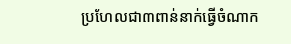ប្រហែលជា៣ពាន់នាក់ធ្វើចំណាក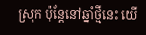ស្រុក ប៉ុន្តែនៅឆ្នាំថ្មីនេះ យើ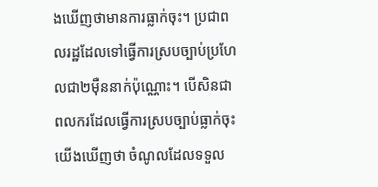ងឃើញថាមានការធ្លាក់ចុះ។ ប្រជាពលរដ្ឋដែលទៅធ្វើការស្របច្បាប់ប្រហែលជា២ម៉ឺននាក់ប៉ុណ្ណោះ។ បើសិនជាពលករដែលធ្វើការស្របច្បាប់ធ្លាក់ចុះ យើងឃើញថា ចំណូលដែលទទួល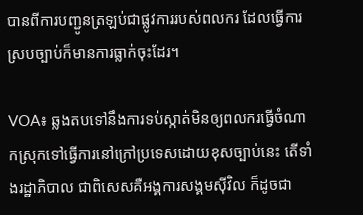បានពីការបញ្ជូនត្រឡប់ជាផ្លូវការរបស់ពលករ ដែលធ្វើការស្របច្បាប់ក៏មានការធ្លាក់ចុះដែរ។

VOA៖ ឆ្លងតបទៅនឹងការទប់ស្កាត់មិនឲ្យពលករធ្វើចំណាកស្រុកទៅធ្វើការនៅក្រៅប្រទេសដោយខុសច្បាប់នេះ តើទាំងរដ្ឋាភិបាល ជាពិសេសគឺអង្គការសង្គមស៊ីវិល ក៏ដូចជា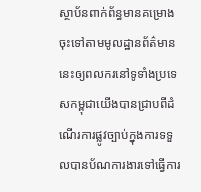ស្ថាប័នពាក់ព័ន្ធមានគម្រោងចុះទៅតាមមូលដ្ឋានព័ត៌មាននេះឲ្យពលករនៅទូទាំងប្រទេសកម្ពុជាយើងបានជ្រាបពីដំណើរការផ្លូវច្បាប់ក្នុងការទទួលបានប័ណការងារទៅធ្វើការ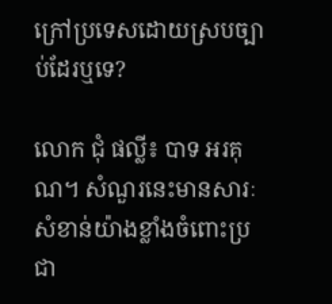ក្រៅប្រទេសដោយស្របច្បាប់ដែរឬទេ?

លោក ជុំ ផល្លី៖ បាទ អរគុណ។ សំណួរនេះមានសារៈសំខាន់យ៉ាងខ្លាំងចំពោះប្រជា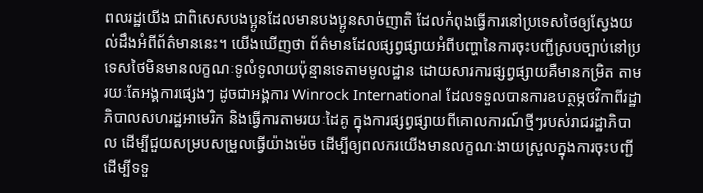ពលរដ្ឋយើង ជាពិសេសបងប្អូនដែលមានបងប្អូនសាច់ញាតិ ដែលកំពុងធ្វើការនៅប្រទេសថៃឲ្យស្វែងយល់ដឹងអំពីព័ត៌មាននេះ។ យើងឃើញថា ព័ត៌មានដែលផ្សព្វផ្សាយអំពីបញ្ហានៃការចុះបញ្ជីស្របច្បាប់នៅប្រទេសថៃមិនមានលក្ខណៈទូលំទូលាយប៉ុន្មានទេតាមមូលដ្ឋាន ដោយសារការផ្សព្វផ្សាយគឺមានកម្រិត តាមរយៈតែអង្គការផ្សេងៗ ដូចជាអង្គការ Winrock International ដែលទទួលបានការឧបត្ថម្ភថវិកាពីរដ្ឋាភិបាលសហរដ្ឋអាមេរិក និងធ្វើការតាមរយៈដៃគូ ក្នុងការផ្សព្វផ្សាយពីគោលការណ៍ថ្មីៗរបស់រាជរដ្ឋាភិបាល ដើម្បីជួយសម្របសម្រួលធ្វើយ៉ាងម៉េច ដើម្បីឲ្យពលករយើងមានលក្ខណៈងាយស្រួលក្នុងការចុះបញ្ជី ដើម្បីទទួ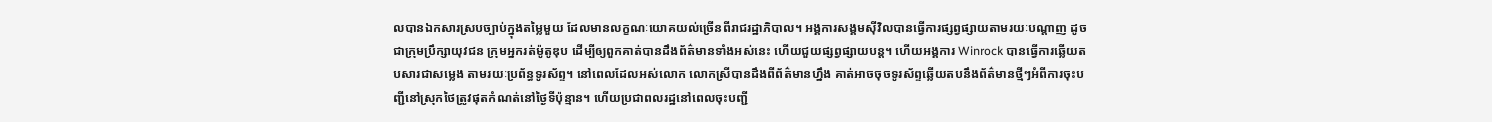លបានឯកសារស្របច្បាប់ក្នុងតម្លៃមួយ ដែលមានលក្ខណៈយោគយល់ច្រើនពីរាជរដ្ឋាភិបាល។ អង្គការសង្គមស៊ីវិលបានធ្វើការផ្សព្វផ្សាយតាមរយៈបណ្តាញ ដូចជាក្រុមប្រឹក្សាយុវជន ក្រុមអ្នករត់ម៉ូតូឌុប ដើម្បីឲ្យពួកគាត់បានដឹងព័ត៌មានទាំងអស់នេះ ហើយជួយផ្សព្វផ្សាយបន្ត។ ហើយអង្គការ Winrock បានធ្វើការឆ្លើយតបសារជាសម្លេង តាមរយៈប្រព័ន្ធទូរស័ព្ទ។ នៅពេលដែលអស់លោក លោកស្រីបានដឹងពីព័ត៌មានហ្នឹង គាត់អាចចុចទូរស័ព្ទឆ្លើយតបនឹងព័ត៌មានថ្មីៗអំពីការចុះបញ្ជីនៅស្រុកថៃត្រូវផុតកំណត់នៅថ្ងៃទីប៉ុន្មាន។ ហើយប្រជាពលរដ្ឋនៅពេលចុះបញ្ជី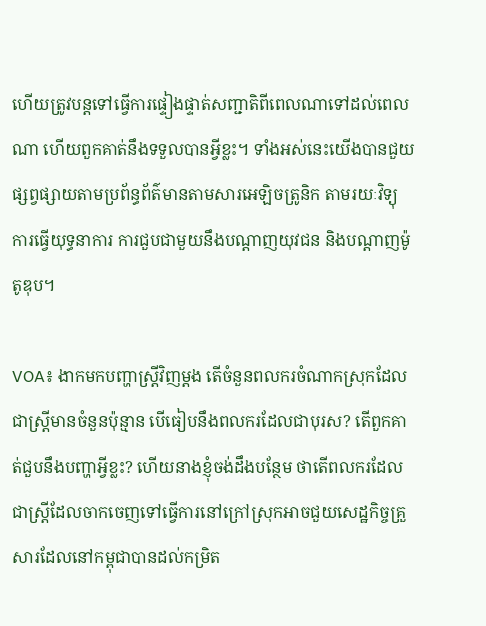ហើយត្រូវបន្តទៅធ្វើការផ្ទៀងផ្ទាត់សញ្ជាតិពីពេលណាទៅដល់ពេលណា ហើយពួកគាត់នឹងទទួលបានអ្វីខ្លះ។ ទាំងអស់នេះយើងបានជួយផ្សព្វផ្សាយតាមប្រព័ន្ធព័ត៌មានតាមសារអេឡិចត្រូនិក តាមរយៈវិទ្យុ ការធ្វើយុទ្ធនាការ ការជួបជាមួយនឹងបណ្តាញយុវជន និងបណ្តាញម៉ូតូឌុប។

VOA៖ ងាកមកបញ្ហាស្ត្រីវិញម្តង តើចំនួនពលករចំណាកស្រុកដែលជាស្រ្តីមានចំនួនប៉ុន្មាន បើធៀបនឹងពលករដែលជាបុរស? តើពួកគាត់ជួបនឹងបញ្ហាអ្វីខ្លះ? ហើយនាងខ្ញុំចង់ដឹងបន្ថែម ថាតើពលករដែលជាស្ត្រីដែលចាកចេញទៅធ្វើការនៅក្រៅស្រុកអាចជួយសេដ្ឋកិច្ចគ្រួសារដែលនៅកម្ពុជាបានដល់កម្រិត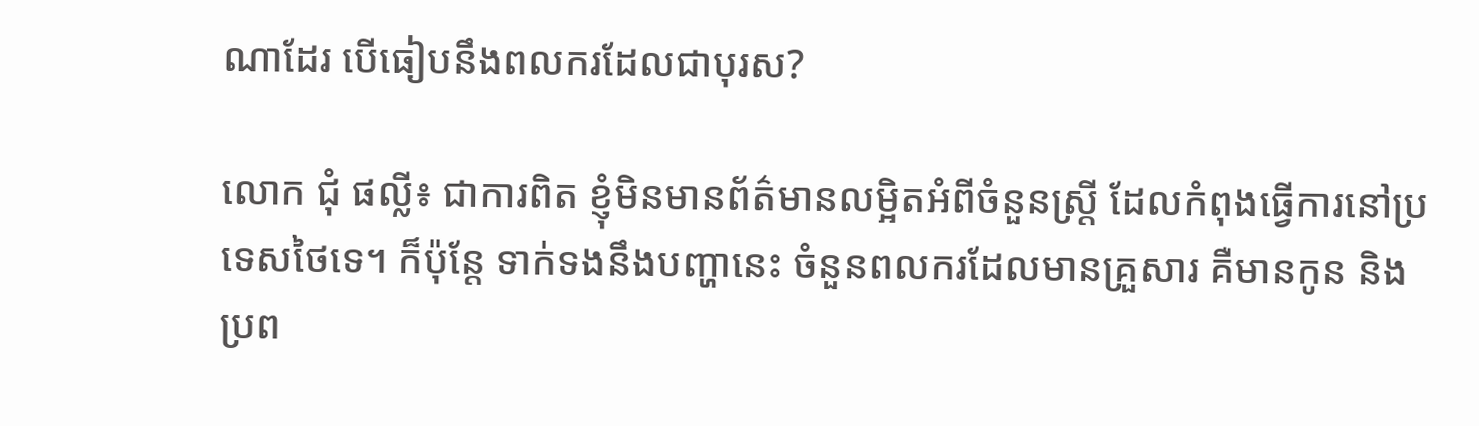ណាដែរ បើធៀបនឹងពលករដែលជាបុរស?

លោក ជុំ ផល្លី៖ ជាការពិត ខ្ញុំមិនមានព័ត៌មានលម្អិតអំពីចំនួនស្ត្រី ដែលកំពុងធ្វើការនៅប្រទេសថៃទេ។ ក៏ប៉ុន្តែ ទាក់ទងនឹងបញ្ហានេះ ចំនួនពលករដែលមានគ្រួសារ គឺមានកូន និងប្រព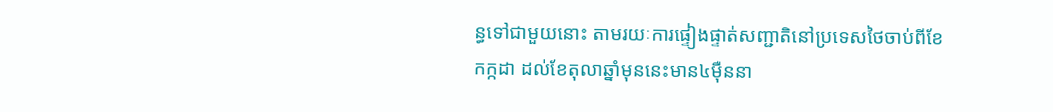ន្ធទៅជាមួយនោះ តាមរយៈការផ្ទៀងផ្ទាត់សញ្ជាតិនៅប្រទេសថៃចាប់ពីខែកក្កដា ដល់ខែតុលាឆ្នាំមុននេះមាន៤ម៉ឺននា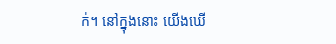ក់។ នៅក្នុងនោះ យើងឃើ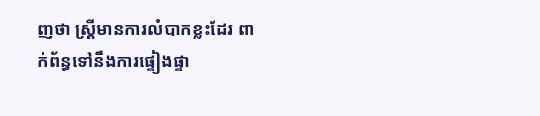ញថា ស្ត្រីមានការលំបាកខ្លះដែរ ពាក់ព័ន្ធទៅនឹងការផ្ទៀងផ្ទា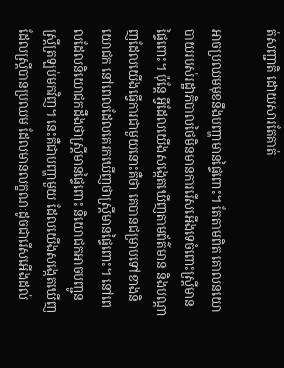ត់សញ្ជាតិ ដោយសារតែគាត់

អាចប្រឈមមុខនឹងបញ្ហាមានផ្ទៃពោះ។ តែតាមពិត គោលនយោបាយរបស់រដ្ឋាភិបាលថៃមិនមានការរើសអើងទេចំពោះស្ត្រីមានផ្ទៃពោះ។ ប៉ុន្តែ អ្វីដែលយើងសង្កេតឃើញតាមព័ត៌មាន និងបណ្តាញដែលយើងធ្វើការជាមួយនោះគឺថា គេបានជម្រាបទៅខាងនិយោជក នៅពេលដែលគេរកឃើញថាស្ត្រីមានផ្ទៃពោះ។ នៅពេលដែលនិយោជកដឹងថាស្ត្រីមានផ្ទៃពោះ និយោជកអាចបញ្ជូនស្ត្រីត្រឡប់មកវិញ។ នេះគឺជាបញ្ហាមួយ ដែលយើងសង្កេតឃើញដែលស្ត្រីបានប្រឈម ដែលមានលក្ខណៈដូចជារើសអើងដល់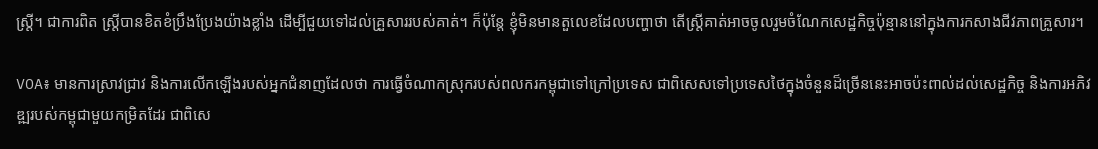ស្ត្រី។ ជាការពិត ស្ត្រីបានខិតខំប្រឹងប្រែងយ៉ាងខ្លាំង ដើម្បីជួយទៅដល់គ្រួសាររបស់គាត់។ ក៏ប៉ុន្តែ ខ្ញុំមិនមានតួលេខដែលបញ្ហាថា តើស្ត្រីគាត់អាចចូលរួមចំណែកសេដ្ឋកិច្ចប៉ុន្មាននៅក្នុងការកសាងជីវភាពគ្រួសារ។

VOA៖ មានការស្រាវជ្រាវ និងការលើកឡើងរបស់អ្នកជំនាញដែលថា ការធ្វើចំណាកស្រុករបស់ពលករកម្ពុជាទៅក្រៅប្រទេស ជាពិសេសទៅប្រទេសថៃក្នុងចំនួនដ៏ច្រើននេះអាចប៉ះពាល់ដល់សេដ្ឋកិច្ច និងការអភិវឌ្ឍរបស់កម្ពុជាមួយកម្រិតដែរ ជាពិសេ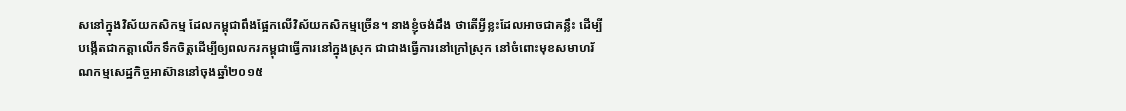សនៅក្នុងវិស័យកសិកម្ម ដែលកម្ពុជាពឹងផ្អែកលើវិស័យកសិកម្មច្រើន។ នាងខ្ញុំចង់ដឹង ថាតើអ្វីខ្លះដែលអាចជាគន្លឹះ ដើម្បីបង្កើតជាកត្តាលើកទឹកចិត្តដើម្បីឲ្យពលករកម្ពុជាធ្វើការនៅក្នុងស្រុក ជាជាងធ្វើការនៅក្រៅស្រុក នៅចំពោះមុខសមាហរ័ណកម្មសេដ្ឋកិច្ចអាស៊ាននៅចុងឆ្នាំ២០១៥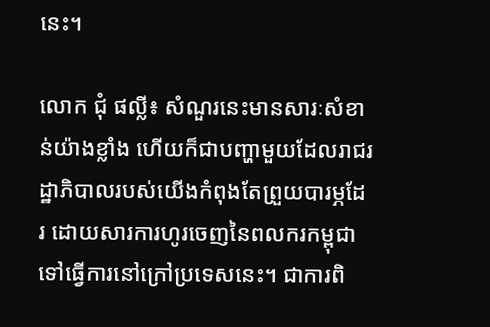នេះ។

លោក ជុំ ផល្លី៖ សំណួរនេះមានសារៈសំខាន់យ៉ាងខ្លាំង ហើយក៏ជាបញ្ហាមួយដែលរាជរដ្ឋាភិបាលរបស់យើងកំពុងតែព្រួយបារម្ភដែរ ដោយសារការហូរចេញនៃពលករកម្ពុជាទៅធ្វើការនៅក្រៅប្រទេសនេះ។ ជាការពិ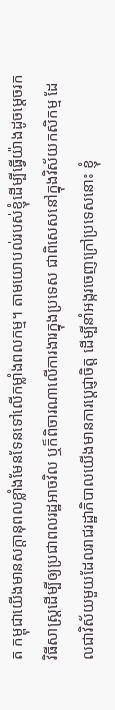ត កម្ពុជាយើងមានសក្តានុពលខ្លាំងមែនទែនទៅលើកម្លាំងពលកម្ម។ តាមយោបល់របស់ខ្ញុំដើម្បីធ្វើយ៉ាងដូចម្តេចរកវិធីសាស្ត្រដើម្បីឲ្យប្រជាពលរដ្ឋអាចវិល ឬក៏ពិចារណាលើការងារក្នុងប្រទេស ជាពិសេសនៅក្នុងវិស័យកសិកម្ម ដែលជាវិស័យមួយដែលរាជរដ្ឋាភិបាលយើងមានការប្តេជ្ញាចិត្ត ដើម្បីនាំអង្ករចេញក្រៅប្រទេសនោះ ខ្ញុំ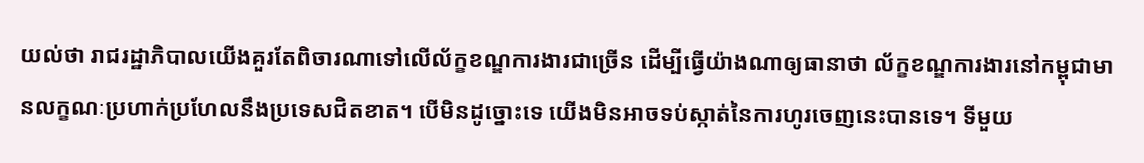យល់ថា រាជរដ្ឋាភិបាលយើងគួរតែពិចារណាទៅលើល័ក្ខខណ្ឌការងារជាច្រើន ដើម្បីធ្វើយ៉ាងណាឲ្យធានាថា ល័ក្ខខណ្ឌការងារនៅកម្ពុជាមានលក្ខណៈប្រហាក់ប្រហែលនឹងប្រទេសជិតខាត។ បើមិនដូច្នោះទេ យើងមិនអាចទប់ស្កាត់នៃការហូរចេញនេះបានទេ។ ទីមួយ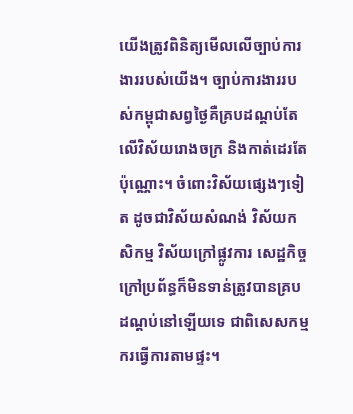យើងត្រូវពិនិត្យមើលលើច្បាប់ការងាររបស់យើង។ ច្បាប់ការងាររបស់កម្ពុជាសព្វថ្ងៃគឺគ្របដណ្តប់តែលើវិស័យរោងចក្រ និងកាត់ដេរតែប៉ុណ្ណោះ។ ចំពោះវិស័យផ្សេងៗទៀត ដូចជាវិស័យសំណង់ វិស័យកសិកម្ម វិស័យក្រៅផ្លូវការ សេដ្ឋកិច្ចក្រៅប្រព័ន្ធក៏មិនទាន់ត្រូវបានគ្របដណ្តប់នៅឡើយទេ ជាពិសេសកម្មករធ្វើការតាមផ្ទះ។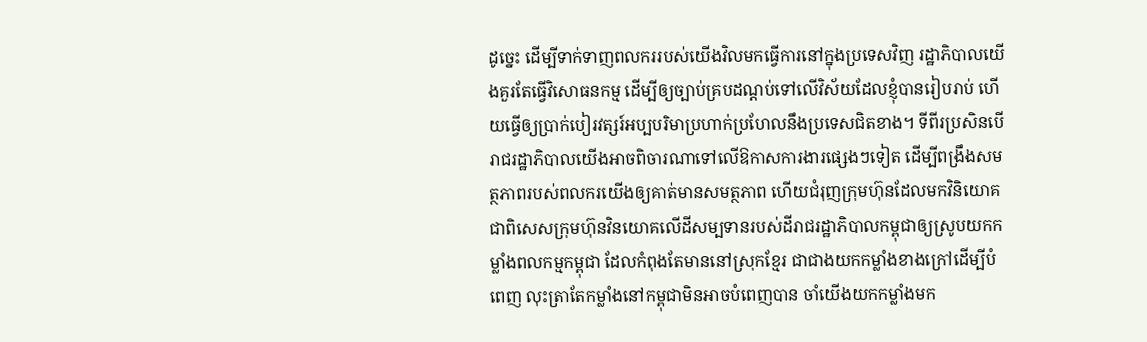ដូច្នេះ ដើម្បីទាក់ទាញពលកររបស់យើងវិលមកធ្វើការនៅក្នុងប្រទេសវិញ រដ្ឋាភិបាលយើងគួរតែធ្វើវិសោធនកម្ម ដើម្បីឲ្យច្បាប់គ្របដណ្តប់ទៅលើវិស័យដែលខ្ញុំបានរៀបរាប់ ហើយធ្វើឲ្យប្រាក់បៀរវត្សរ៍អប្បបរិមាប្រហាក់ប្រហែលនឹងប្រទេសជិតខាង។ ទីពីរប្រសិនបើរាជរដ្ឋាភិបាលយើងអាចពិចារណាទៅលើឱកាសការងារផ្សេងៗទៀត ដើម្បីពង្រឹងសមត្ថភាពរបស់ពលករយើងឲ្យគាត់មានសមត្ថភាព ហើយជំរុញក្រុមហ៊ុនដែលមកវិនិយោគ ជាពិសេសក្រុមហ៊ុនវិនយោគលើដីសម្បទានរបស់ដីរាជរដ្ឋាភិបាលកម្ពុជាឲ្យស្រូបយកកម្លាំងពលកម្មកម្ពុជា ដែលកំពុងតែមាននៅស្រុកខ្មែរ ជាជាងយកកម្លាំងខាងក្រៅដើម្បីបំពេញ លុះត្រាតែកម្លាំងនៅកម្ពុជាមិនអាចបំពេញបាន ចាំយើងយកកម្លាំងមក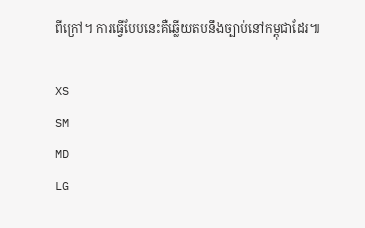ពីក្រៅ។ ការធ្វើបែបនេះគឺឆ្លើយតបនឹងច្បាប់នៅកម្ពុជាដែរ៕

XS
SM
MD
LG